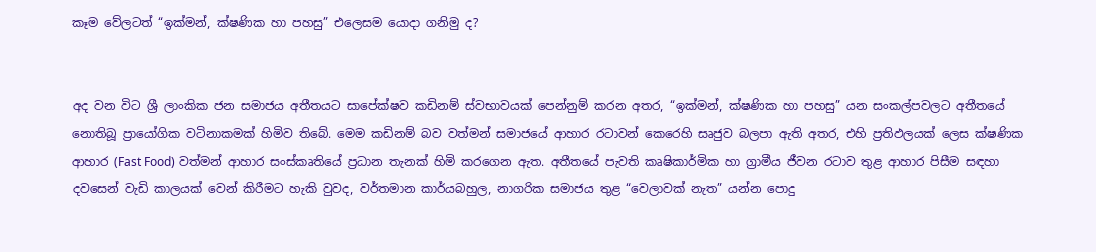කෑම වේලටත් “ඉක්මන්, ක්ෂණික හා පහසු” එලෙසම යොදා ගනිමු ද?


අද වන විට ශ්‍රී ලාංකික ජන සමාජය අතීතයට සාපේක්ෂව කඩිනම් ස්වභාවයක් පෙන්නුම් කරන අතර, “ඉක්මන්, ක්ෂණික හා පහසු” යන සංකල්පවලට අතීතයේ නොතිබූ ප්‍රායෝගික වටිනාකමක් හිමිව තිබේ. මෙම කඩිනම් බව වත්මන් සමාජයේ ආහාර රටාවන් කෙරෙහි සෘජුව බලපා ඇති අතර, එහි ප්‍රතිඵලයක් ලෙස ක්ෂණික ආහාර (Fast Food) වත්මන් ආහාර සංස්කෘතියේ ප්‍රධාන තැනක් හිමි කරගෙන ඇත. අතීතයේ පැවති කෘෂිකාර්මික හා ග්‍රාමීය ජීවන රටාව තුළ ආහාර පිසීම සඳහා දවසෙන් වැඩි කාලයක් වෙන් කිරීමට හැකි වුවද, වර්තමාන කාර්යබහුල, නාගරික සමාජය තුළ “වෙලාවක් නැත” යන්න පොදු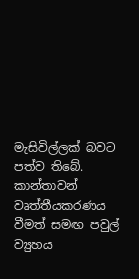මැසිවිල්ලක් බවට පත්ව තිබේ. කාන්තාවන් වෘත්තීයකරණය වීමත් සමඟ පවුල් ව්‍යුහය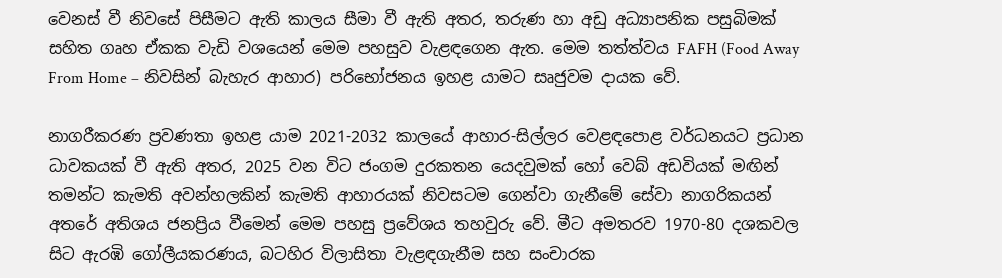වෙනස් වී නිවසේ පිසීමට ඇති කාලය සීමා වී ඇති අතර, තරුණ හා අඩු අධ්‍යාපනික පසුබිමක් සහිත ගෘහ ඒකක වැඩි වශයෙන් මෙම පහසුව වැළඳගෙන ඇත. මෙම තත්ත්වය FAFH (Food Away From Home – නිවසින් බැහැර ආහාර) පරිභෝජනය ඉහළ යාමට සෘජුවම දායක වේ.

නාගරීකරණ ප්‍රවණතා ඉහළ යාම 2021-2032 කාලයේ ආහාර-සිල්ලර වෙළඳපොළ වර්ධනයට ප්‍රධාන ධාවකයක් වී ඇති අතර, 2025 වන විට ජංගම දුරකතන යෙදවුමක් හෝ වෙබ් අඩවියක් මඟින් තමන්ට කැමති අවන්හලකින් කැමති ආහාරයක් නිවසටම ගෙන්වා ගැනීමේ සේවා නාගරිකයන් අතරේ අතිශය ජනප්‍රිය වීමෙන් මෙම පහසු ප්‍රවේශය තහවුරු වේ. මීට අමතරව 1970-80 දශකවල සිට ඇරඹි ගෝලීයකරණය, බටහිර විලාසිතා වැළඳගැනීම සහ සංචාරක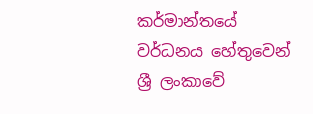කර්මාන්තයේ වර්ධනය හේතුවෙන් ශ්‍රී ලංකාවේ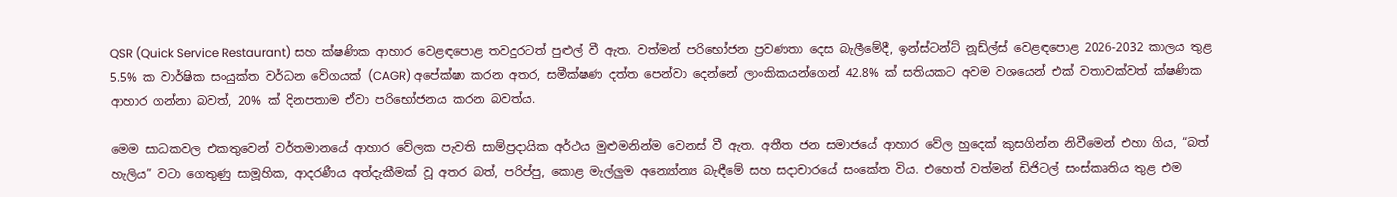QSR (Quick Service Restaurant) සහ ක්ෂණික ආහාර වෙළඳපොළ තවදුරටත් පුළුල් වී ඇත. වත්මන් පරිභෝජන ප්‍රවණතා දෙස බැලීමේදී, ඉන්ස්ටන්ට් නූඩ්ල්ස් වෙළඳපොළ 2026-2032 කාලය තුළ 5.5% ක වාර්ෂික සංයුක්ත වර්ධන වේගයක් (CAGR) අපේක්ෂා කරන අතර, සමීක්ෂණ දත්ත පෙන්වා දෙන්නේ ලාංකිකයන්ගෙන් 42.8% ක් සතියකට අවම වශයෙන් එක් වතාවක්වත් ක්ෂණික ආහාර ගන්නා බවත්, 20% ක් දිනපතාම ඒවා පරිභෝජනය කරන බවත්ය.

මෙම සාධකවල එකතුවෙන් වර්තමානයේ ආහාර වේලක පැවති සාම්ප්‍රදායික අර්ථය මුළුමනින්ම වෙනස් වී ඇත. අතීත ජන සමාජයේ ආහාර වේල හුදෙක් කුසගින්න නිවීමෙන් එහා ගිය, “බත් හැලිය” වටා ගෙතුණු සාමූහික, ආදරණීය අත්දැකීමක් වූ අතර බත්, පරිප්පු, කොළ මැල්ලුම අන්‍යෝන්‍ය බැඳීමේ සහ සදාචාරයේ සංකේත විය. එහෙත් වත්මන් ඩිජිටල් සංස්කෘතිය තුළ එම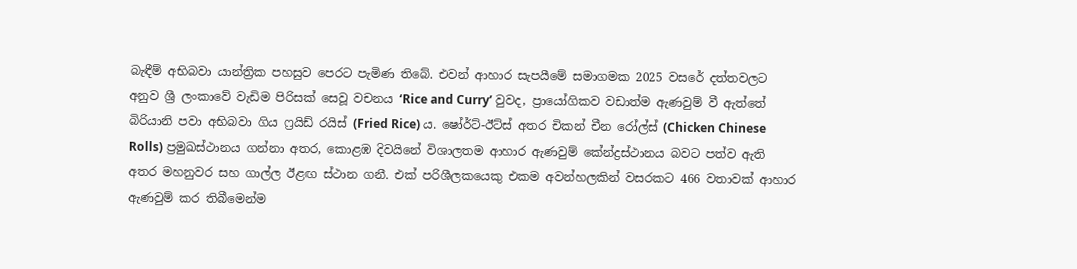බැඳීම් අභිබවා යාන්ත්‍රික පහසුව පෙරට පැමිණ තිබේ. එවන් ආහාර සැපයීමේ සමාගමක 2025 වසරේ දත්තවලට අනුව ශ්‍රී ලංකාවේ වැඩිම පිරිසක් සෙවූ වචනය ‘Rice and Curry’ වුවද, ප්‍රායෝගිකව වඩාත්ම ඇණවුම් වී ඇත්තේ බිරියානි පවා අභිබවා ගිය ෆ්‍රයිඩ් රයිස් (Fried Rice) ය. ෂෝර්ට්-ඊට්ස් අතර චිකන් චීන රෝල්ස් (Chicken Chinese Rolls) ප්‍රමුඛස්ථානය ගන්නා අතර, කොළඹ දිවයිනේ විශාලතම ආහාර ඇණවුම් කේන්ද්‍රස්ථානය බවට පත්ව ඇති අතර මහනුවර සහ ගාල්ල ඊළඟ ස්ථාන ගනී. එක් පරිශීලකයෙකු එකම අවන්හලකින් වසරකට 466 වතාවක් ආහාර ඇණවුම් කර තිබීමෙන්ම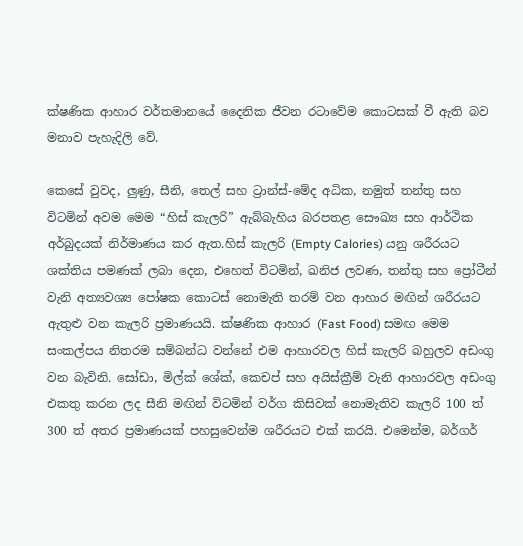ක්ෂණික ආහාර වර්තමානයේ දෛනික ජීවන රටාවේම කොටසක් වී ඇති බව මනාව පැහැදිලි වේ.

කෙසේ වුවද, ලුණු, සීනි, තෙල් සහ ට්‍රාන්ස්-මේද අධික, නමුත් තන්තු සහ විටමින් අවම මෙම “හිස් කැලරි” ඇබ්බැහිය බරපතළ සෞඛ්‍ය සහ ආර්ථික අර්බුදයක් නිර්මාණය කර ඇත.හිස් කැලරි (Empty Calories) යනු ශරීරයට ශක්තිය පමණක් ලබා දෙන, එහෙත් විටමින්, ඛනිජ ලවණ, තන්තු සහ ප්‍රෝටීන් වැනි අත්‍යවශ්‍ය පෝෂක කොටස් නොමැති තරම් වන ආහාර මඟින් ශරීරයට ඇතුළු වන කැලරි ප්‍රමාණයයි. ක්ෂණික ආහාර (Fast Food) සමඟ මෙම සංකල්පය නිතරම සම්බන්ධ වන්නේ එම ආහාරවල හිස් කැලරි බහුලව අඩංගු වන බැවිනි. සෝඩා, මිල්ක් ශේක්, කෙචප් සහ අයිස්ක්‍රීම් වැනි ආහාරවල අඩංගු එකතු කරන ලද සීනි මඟින් විටමින් වර්ග කිසිවක් නොමැතිව කැලරි 100 ත් 300 ත් අතර ප්‍රමාණයක් පහසුවෙන්ම ශරීරයට එක් කරයි. එමෙන්ම, බර්ගර්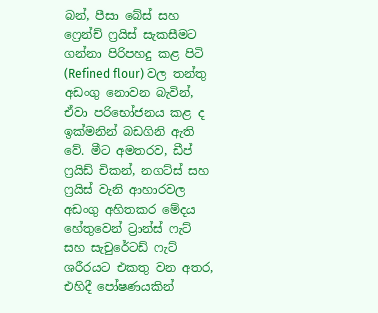බන්, පීසා බේස් සහ ෆ්‍රෙන්ච් ෆ්‍රයිස් සැකසීමට ගන්නා පිරිපහදු කළ පිටි (Refined flour) වල තන්තු අඩංගු නොවන බැවින්, ඒවා පරිභෝජනය කළ ද ඉක්මනින් බඩගිනි ඇති වේ. මීට අමතරව, ඩීප් ෆ්‍රයිඩ් චිකන්, නගට්ස් සහ ෆ්‍රයිස් වැනි ආහාරවල අඩංගු අහිතකර මේදය හේතුවෙන් ට්‍රාන්ස් ෆැට් සහ සැචුරේටඩ් ෆැට් ශරීරයට එකතු වන අතර, එහිදී පෝෂණයකින්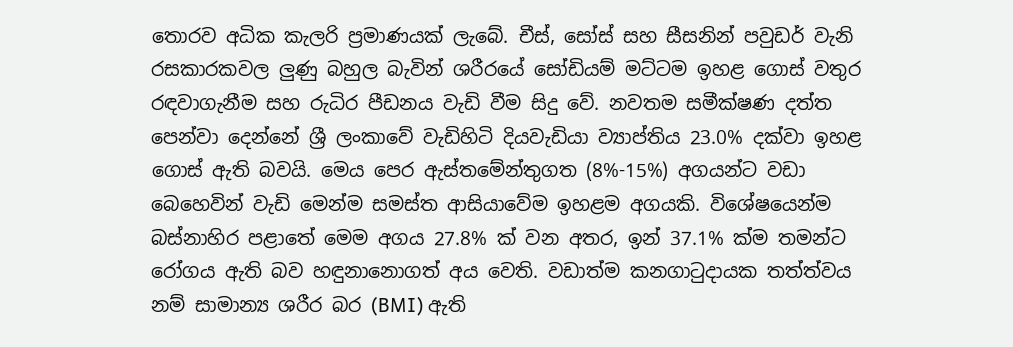තොරව අධික කැලරි ප්‍රමාණයක් ලැබේ. චීස්, සෝස් සහ සීසනින් පවුඩර් වැනි රසකාරකවල ලුණු බහුල බැවින් ශරීරයේ සෝඩියම් මට්ටම ඉහළ ගොස් වතුර රඳවාගැනීම සහ රුධිර පීඩනය වැඩි වීම සිදු වේ. නවතම සමීක්ෂණ දත්ත පෙන්වා දෙන්නේ ශ්‍රී ලංකාවේ වැඩිහිටි දියවැඩියා ව්‍යාප්තිය 23.0% දක්වා ඉහළ ගොස් ඇති බවයි. මෙය පෙර ඇස්තමේන්තුගත (8%-15%) අගයන්ට වඩා බෙහෙවින් වැඩි මෙන්ම සමස්ත ආසියාවේම ඉහළම අගයකි. විශේෂයෙන්ම බස්නාහිර පළාතේ මෙම අගය 27.8% ක් වන අතර, ඉන් 37.1% ක්ම තමන්ට රෝගය ඇති බව හඳුනානොගත් අය වෙති. වඩාත්ම කනගාටුදායක තත්ත්වය නම් සාමාන්‍ය ශරීර බර (BMI) ඇති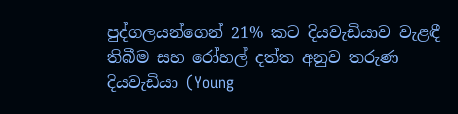පුද්ගලයන්ගෙන් 21% කට දියවැඩියාව වැළඳී තිබීම සහ රෝහල් දත්ත අනුව තරුණ දියවැඩියා (Young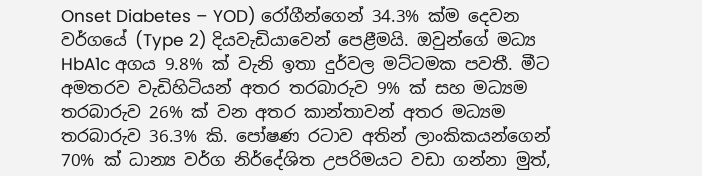Onset Diabetes – YOD) රෝගීන්ගෙන් 34.3% ක්ම දෙවන වර්ගයේ (Type 2) දියවැඩියාවෙන් පෙළීමයි. ඔවුන්ගේ මධ්‍ය HbA1c අගය 9.8% ක් වැනි ඉතා දුර්වල මට්ටමක පවතී. මීට අමතරව වැඩිහිටියන් අතර තරබාරුව 9% ක් සහ මධ්‍යම තරබාරුව 26% ක් වන අතර කාන්තාවන් අතර මධ්‍යම තරබාරුව 36.3% කි. පෝෂණ රටාව අතින් ලාංකිකයන්ගෙන් 70% ක් ධාන්‍ය වර්ග නිර්දේශිත උපරිමයට වඩා ගන්නා මුත්,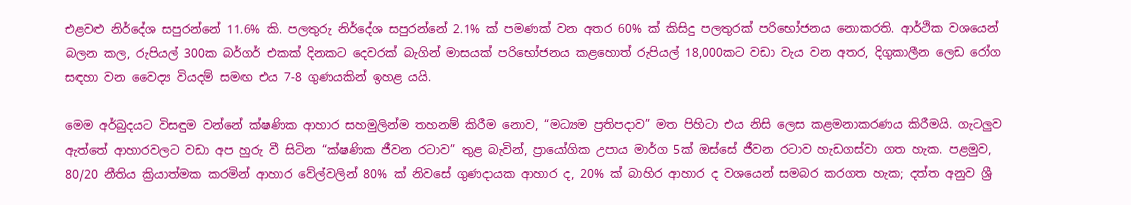එළවළු නිර්දේශ සපුරන්නේ 11.6% කි. පලතුරු නිර්දේශ සපුරන්නේ 2.1% ක් පමණක් වන අතර 60% ක් කිසිදු පලතුරක් පරිභෝජනය නොකරති. ආර්ථික වශයෙන් බලන කල, රුපියල් 300ක බර්ගර් එකක් දිනකට දෙවරක් බැගින් මාසයක් පරිභෝජනය කළහොත් රුපියල් 18,000කට වඩා වැය වන අතර, දිගුකාලීන ලෙඩ රෝග සඳහා වන වෛද්‍ය වියදම් සමඟ එය 7-8 ගුණයකින් ඉහළ යයි.

මෙම අර්බුදයට විසඳුම වන්නේ ක්ෂණික ආහාර සහමුලින්ම තහනම් කිරීම නොව, “මධ්‍යම ප්‍රතිපදාව” මත පිහිටා එය නිසි ලෙස කළමනාකරණය කිරීමයි. ගැටලුව ඇත්තේ ආහාරවලට වඩා අප හුරු වී සිටින “ක්ෂණික ජීවන රටාව” තුළ බැවින්, ප්‍රායෝගික උපාය මාර්ග 5ක් ඔස්සේ ජීවන රටාව හැඩගස්වා ගත හැක. පළමුව, 80/20 නීතිය ක්‍රියාත්මක කරමින් ආහාර වේල්වලින් 80% ක් නිවසේ ගුණදායක ආහාර ද, 20% ක් බාහිර ආහාර ද වශයෙන් සමබර කරගත හැක; දත්ත අනුව ශ්‍රී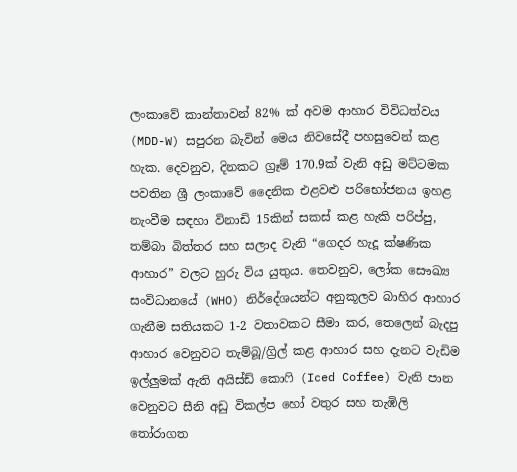ලංකාවේ කාන්තාවන් 82% ක් අවම ආහාර විවිධත්වය (MDD-W) සපුරන බැවින් මෙය නිවසේදී පහසුවෙන් කළ හැක. දෙවනුව, දිනකට ග්‍රෑම් 170.9ක් වැනි අඩු මට්ටමක පවතින ශ්‍රී ලංකාවේ දෛනික එළවළු පරිභෝජනය ඉහළ නැංවීම සඳහා විනාඩි 15කින් සකස් කළ හැකි පරිප්පු, තම්බා බිත්තර සහ සලාද වැනි “ගෙදර හැදූ ක්ෂණික ආහාර” වලට හුරු විය යුතුය. තෙවනුව, ලෝක සෞඛ්‍ය සංවිධානයේ (WHO) නිර්දේශයන්ට අනුකූලව බාහිර ආහාර ගැනීම සතියකට 1-2 වතාවකට සීමා කර, තෙලෙන් බැදපු ආහාර වෙනුවට තැම්බූ/ග්‍රිල් කළ ආහාර සහ දැනට වැඩිම ඉල්ලුමක් ඇති අයිස්ඩ් කොෆි (Iced Coffee) වැනි පාන වෙනුවට සීනි අඩු විකල්ප හෝ වතුර සහ තැඹිලි තෝරාගත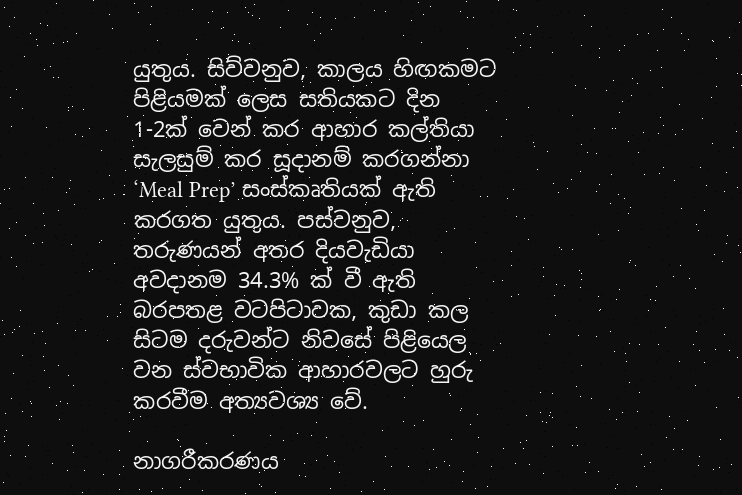යුතුය. සිව්වනුව, කාලය හිඟකමට පිළියමක් ලෙස සතියකට දින 1-2ක් වෙන් කර ආහාර කල්තියා සැලසුම් කර සූදානම් කරගන්නා ‘Meal Prep’ සංස්කෘතියක් ඇති කරගත යුතුය. පස්වනුව, තරුණයන් අතර දියවැඩියා අවදානම 34.3% ක් වී ඇති බරපතළ වටපිටාවක, කුඩා කල සිටම දරුවන්ට නිවසේ පිළියෙල වන ස්වභාවික ආහාරවලට හුරු කරවීම අත්‍යවශ්‍ය වේ.

නාගරීකරණය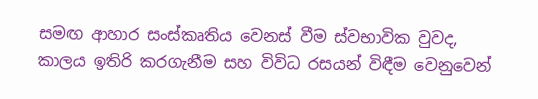සමඟ ආහාර සංස්කෘතිය වෙනස් වීම ස්වභාවික වුවද, කාලය ඉතිරි කරගැනීම සහ විවිධ රසයන් විඳීම වෙනුවෙන්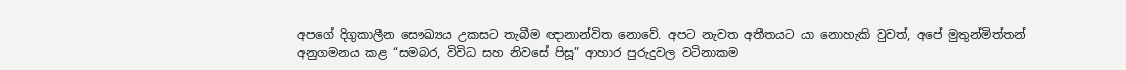අපගේ දිගුකාලීන සෞඛ්‍යය උකසට තැබීම ඥානාන්විත නොවේ. අපට නැවත අතීතයට යා නොහැකි වුවත්, අපේ මුතුන්මිත්තන් අනුගමනය කළ “සමබර, විවිධ සහ නිවසේ පිසූ” ආහාර පුරුදුවල වටිනාකම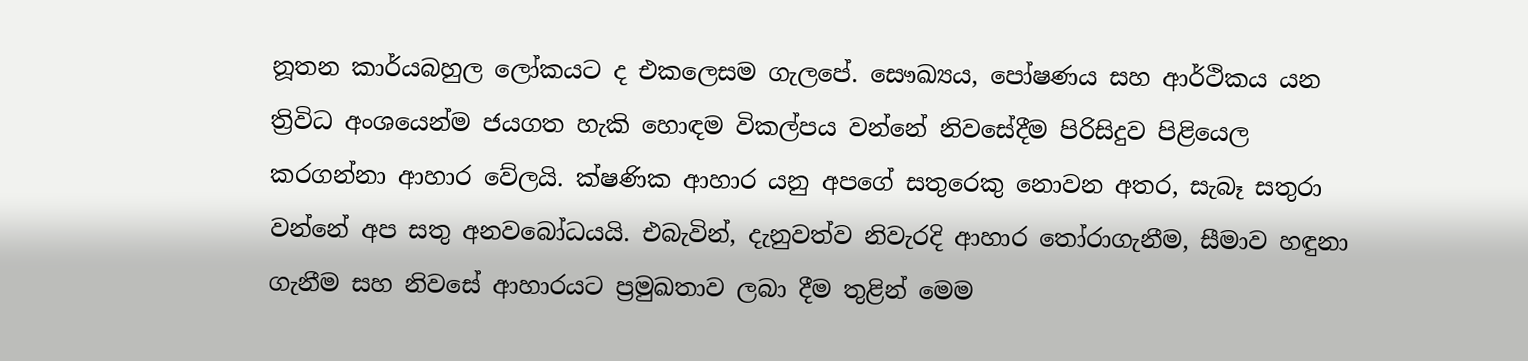නූතන කාර්යබහුල ලෝකයට ද එකලෙසම ගැලපේ. සෞඛ්‍යය, පෝෂණය සහ ආර්ථිකය යන ත්‍රිවිධ අංශයෙන්ම ජයගත හැකි හොඳම විකල්පය වන්නේ නිවසේදීම පිරිසිදුව පිළියෙල කරගන්නා ආහාර වේලයි. ක්ෂණික ආහාර යනු අපගේ සතුරෙකු නොවන අතර, සැබෑ සතුරා වන්නේ අප සතු අනවබෝධයයි. එබැවින්, දැනුවත්ව නිවැරදි ආහාර තෝරාගැනීම, සීමාව හඳුනා ගැනීම සහ නිවසේ ආහාරයට ප්‍රමුඛතාව ලබා දීම තුළින් මෙම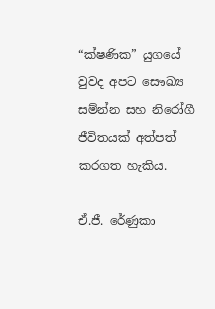“ක්ෂණික” යුගයේ වුවද අපට සෞඛ්‍ය සම්න්න සහ නිරෝගී ජීවිතයක් අත්පත් කරගත හැකිය.

ඒ.ජී. රේණුකා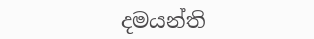දමයන්ති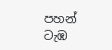පහන් ටැඹ